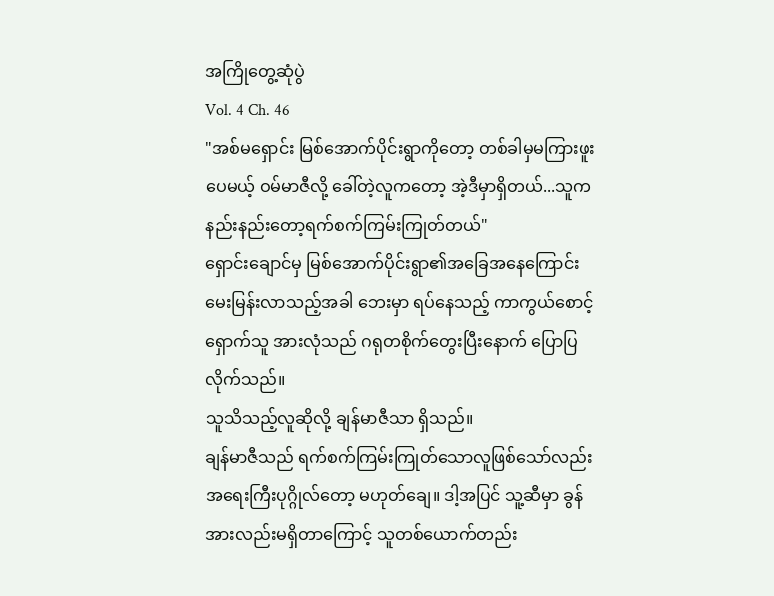အကြိုတွေ့ဆုံပွဲ
Vol. 4 Ch. 46
"အစ်မရှောင်း မြစ်အောက်ပိုင်းရွာကိုတော့ တစ်ခါမှမကြားဖူးပေမယ့် ဝမ်မာဇီလို့ ခေါ်တဲ့လူကတော့ အဲ့ဒီမှာရှိတယ်...သူက နည်းနည်းတော့ရက်စက်ကြမ်းကြုတ်တယ်"
ရှောင်းချောင်မှ မြစ်အောက်ပိုင်းရွာ၏အခြေအနေကြောင်း မေးမြန်းလာသည့်အခါ ဘေးမှာ ရပ်နေသည့် ကာကွယ်စောင့်ရှောက်သူ အားလုံသည် ဂရုတစိုက်တွေးပြီးနောက် ပြောပြလိုက်သည်။
သူသိသည့်လူဆိုလို့ ချန်မာဇီသာ ရှိသည်။
ချန်မာဇီသည် ရက်စက်ကြမ်းကြုတ်သောလူဖြစ်သော်လည်း အရေးကြီးပုဂ္ဂိုလ်တော့ မဟုတ်ချေ။ ဒါ့အပြင် သူ့ဆီမှာ ခွန်အားလည်းမရှိတာကြောင့် သူတစ်ယောက်တည်း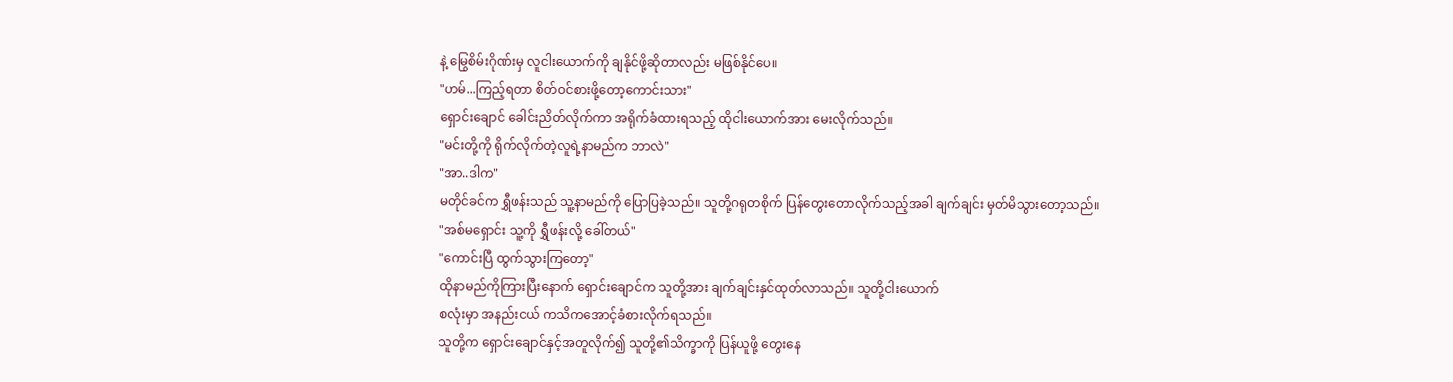နဲ့ မြွေစိမ်းဂိုဏ်းမှ လူငါးယောက်ကို ချနိုင်ဖို့ဆိုတာလည်း မဖြစ်နိုင်ပေ။
"ဟမ်...ကြည့်ရတာ စိတ်ဝင်စားဖို့တော့ကောင်းသား"
ရှောင်းချောင် ခေါင်းညိတ်လိုက်ကာ အရိုက်ခံထားရသည့် ထိုငါးယောက်အား မေးလိုက်သည်။
"မင်းတို့ကို ရိုက်လိုက်တဲ့လူရဲ့နာမည်က ဘာလဲ"
"အာ..ဒါက"
မတိုင်ခင်က ရွှီဖန်းသည် သူ့နာမည်ကို ပြောပြခဲ့သည်။ သူတို့ဂရုတစိုက် ပြန်တွေးတောလိုက်သည့်အခါ ချက်ချင်း မှတ်မိသွားတော့သည်။
"အစ်မရှောင်း သူ့ကို ရွှီဖန်းလို့ ခေါ်တယ်"
"ကောင်းပြီ ထွက်သွားကြတော့"
ထိုနာမည်ကိုကြားပြီးနောက် ရှောင်းချောင်က သူတို့အား ချက်ချင်းနှင်ထုတ်လာသည်။ သူတို့ငါးယောက်
စလုံးမှာ အနည်းငယ် ကသိကအောင့်ခံစားလိုက်ရသည်။
သူတို့က ရှောင်းချောင်နှင့်အတူလိုက်၍ သူတို့၏သိက္ခာကို ပြန်ယူဖို့ တွေးနေ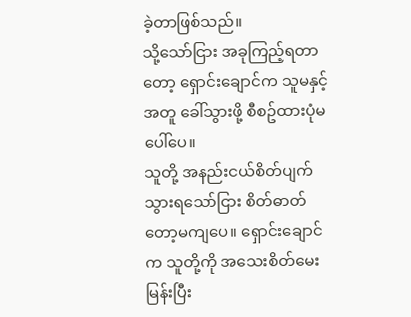ခဲ့တာဖြစ်သည်။
သို့သော်ငြား အခုကြည့်ရတာတော့ ရှောင်းချောင်က သူမနှင့်အတူ ခေါ်သွားဖို့ စီစဥ်ထားပုံမပေါ်ပေ။
သူတို့ အနည်းငယ်စိတ်ပျက်သွားရသော်ငြား စိတ်ဓာတ်တော့မကျပေ။ ရှောင်းချောင်က သူတို့ကို အသေးစိတ်မေးမြန်းပြီး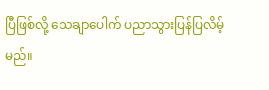ပြီဖြစ်လို့ သေချာပေါက် ပညာသွားပြန်ပြလိမ့်မည်။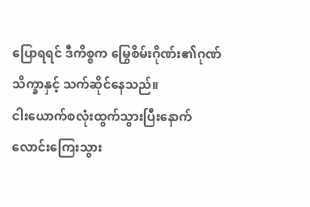ပြောရရင် ဒီကိစ္စက မြွေစိမ်းဂိုဏ်း၏ဂုဏ်သိက္ခာနှင့် သက်ဆိုင်နေသည်။
ငါးယောက်စလုံးထွက်သွားပြီးနောက် လောင်းကြေးသွား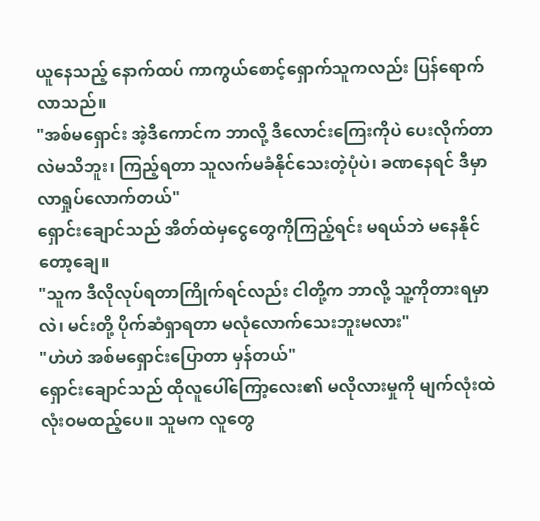ယူနေသည့် နောက်ထပ် ကာကွယ်စောင့်ရှောက်သူကလည်း ပြန်ရောက်လာသည်။
"အစ်မရှောင်း အဲ့ဒီကောင်က ဘာလို့ ဒီလောင်းကြေးကိုပဲ ပေးလိုက်တာလဲမသိဘူး၊ ကြည့်ရတာ သူလက်မခံနိုင်သေးတဲ့ပုံပဲ၊ ခဏနေရင် ဒီမှာလာရှုပ်လောက်တယ်"
ရှောင်းချောင်သည် အိတ်ထဲမှငွေတွေကိုကြည့်ရင်း မရယ်ဘဲ မနေနိုင်တော့ချေ။
"သူက ဒီလိုလုပ်ရတာကြိုက်ရင်လည်း ငါတို့က ဘာလို့ သူ့ကိုတားရမှာလဲ၊ မင်းတို့ ပိုက်ဆံရှာရတာ မလုံလောက်သေးဘူးမလား"
"ဟဲဟဲ အစ်မရှောင်းပြောတာ မှန်တယ်"
ရှောင်းချောင်သည် ထိုလူပေါ်ကြော့လေး၏ မလိုလားမှုကို မျက်လုံးထဲ လုံးဝမထည့်ပေ။ သူမက လူတွေ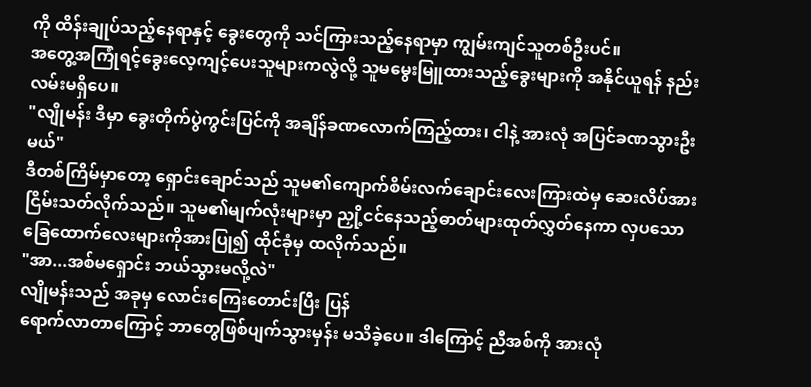ကို ထိန်းချုပ်သည့်နေရာနှင့် ခွေးတွေကို သင်ကြားသည့်နေရာမှာ ကျွမ်းကျင်သူတစ်ဦးပင်။
အတွေ့အကြုံရင့်ခွေးလေ့ကျင့်ပေးသူများကလွဲလို့ သူမမွေးမြူထားသည့်ခွေးများကို အနိုင်ယူရန် နည်းလမ်းမရှိပေ။
"လျိုမန်း ဒီမှာ ခွေးတိုက်ပွဲကွင်းပြင်ကို အချိန်ခဏလောက်ကြည့်ထား၊ ငါနဲ့ အားလုံ အပြင်ခဏသွားဦးမယ်"
ဒီတစ်ကြိမ်မှာတော့ ရှောင်းချောင်သည် သူမ၏ကျောက်စိမ်းလက်ချောင်းလေးကြားထဲမှ ဆေးလိပ်အား ငြိမ်းသတ်လိုက်သည်။ သူမ၏မျက်လုံးများမှာ ညှို့ငင်နေသည့်ဓာတ်များထုတ်လွှတ်နေကာ လှပသောခြေထောက်လေးများကိုအားပြု၍ ထိုင်ခုံမှ ထလိုက်သည်။
"အာ...အစ်မရှောင်း ဘယ်သွားမလို့လဲ"
လျိုမန်းသည် အခုမှ လောင်းကြေးတောင်းပြီး ပြန်
ရောက်လာတာကြောင့် ဘာတွေဖြစ်ပျက်သွားမှန်း မသိခဲ့ပေ။ ဒါကြောင့် ညီအစ်ကို အားလုံ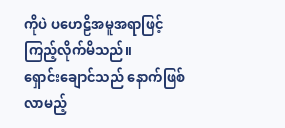ကိုပဲ ပဟေဠိအမူအရာဖြင့် ကြည့်လိုက်မိသည်။
ရှောင်းချောင်သည် နောက်ဖြစ်လာမည့်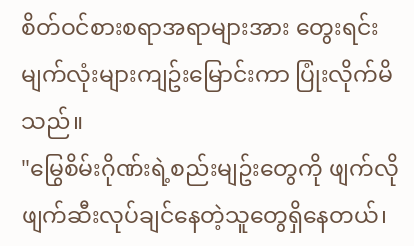စိတ်ဝင်စားစရာအရာများအား တွေးရင်း မျက်လုံးများကျဥ်းမြောင်းကာ ပြုံးလိုက်မိသည်။
"မြွေစိမ်းဂိုဏ်းရဲ့စည်းမျဥ်းတွေကို ဖျက်လိုဖျက်ဆီးလုပ်ချင်နေတဲ့သူတွေရှိနေတယ်၊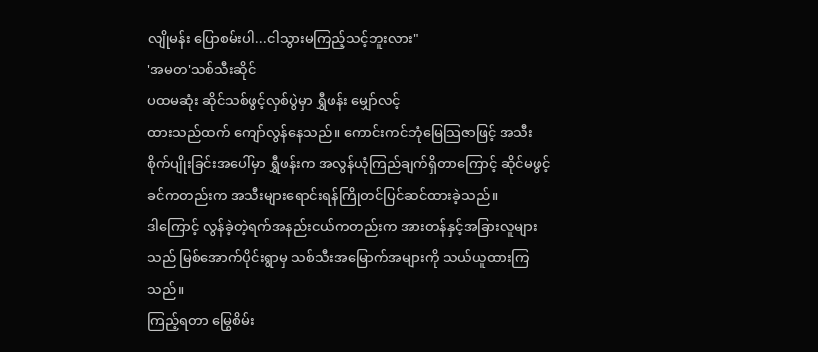လျိုမန်း ပြောစမ်းပါ...ငါသွားမကြည့်သင့်ဘူးလား"
'အမတ'သစ်သီးဆိုင်
ပထမဆုံး ဆိုင်သစ်ဖွင့်လှစ်ပွဲမှာ ရွှီဖန်း မျှော်လင့်
ထားသည်ထက် ကျော်လွန်နေသည်။ ကောင်းကင်ဘုံမြေသြဇာဖြင့် အသီးစိုက်ပျိုးခြင်းအပေါ်မှာ ရွှီဖန်းက အလွန်ယုံကြည်ချက်ရှိတာကြောင့် ဆိုင်မဖွင့်ခင်ကတည်းက အသီးများရောင်းရန်ကြိုတင်ပြင်ဆင်ထားခဲ့သည်။
ဒါကြောင့် လွန်ခဲ့တဲ့ရက်အနည်းငယ်ကတည်းက အားတန်နှင့်အခြားလူများသည် မြစ်အောက်ပိုင်းရွာမှ သစ်သီးအမြောက်အများကို သယ်ယူထားကြသည်။
ကြည့်ရတာ မြွေစိမ်း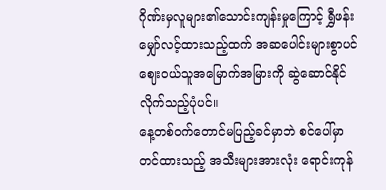ဂိုဏ်းမှလူများ၏သောင်းကျန်းမှုကြောင့် ရွှီဖန်းမျှော်လင့်ထားသည့်ထက် အဆပေါင်းများစွာပင် ဈေးဝယ်သူအမြောက်အမြားကို ဆွဲဆောင်နိုင်လိုက်သည့်ပုံပင်။
နေ့တစ်ဝက်တောင်မပြည့်ခင်မှာဘဲ စင်ပေါ်မှာတင်ထားသည့် အသီးများအားလုံး ရောင်းကုန်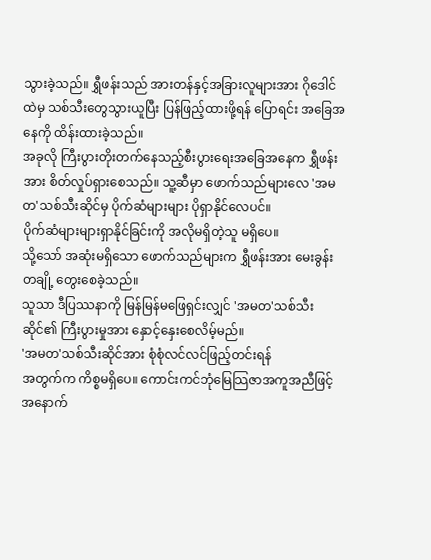သွားခဲ့သည်။ ရွှီဖန်းသည် အားတန်နှင့်အခြားလူများအား ဂိုဒေါင်ထဲမှ သစ်သီးတွေသွားယူပြီး ပြန်ဖြည့်ထားဖို့ရန် ပြောရင်း အခြေအနေကို ထိန်းထားခဲ့သည်။
အခုလို ကြီးပွားတိုးတက်နေသည့်စီးပွားရေးအခြေအနေက ရွှီဖန်းအား စိတ်လှုပ်ရှားစေသည်။ သူ့ဆီမှာ ဖောက်သည်များလေ 'အမတ'သစ်သီးဆိုင်မှ ပိုက်ဆံများများ ပိုရှာနိုင်လေပင်။
ပိုက်ဆံများများရှာနိုင်ခြင်းကို အလိုမရှိတဲ့သူ မရှိပေ။
သို့သော် အဆုံးမရှိသော ဖောက်သည်များက ရွှီဖန်းအား မေးခွန်းတချို့ တွေးစေခဲ့သည်။
သူသာ ဒီပြဿနာကို မြန်မြန်မဖြေရှင်းလျှင် 'အမတ'သစ်သီးဆိုင်၏ ကြီးပွားမှုအား နှောင့်နှေးစေလိမ့်မည်။
'အမတ'သစ်သီးဆိုင်အား စုံစုံလင်လင်ဖြည့်တင်းရန်
အတွက်က ကိစ္စမရှိပေ။ ကောင်းကင်ဘုံမြေသြဇာအကူအညီဖြင့် အနောက်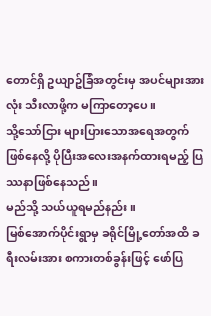တောင်ရှိ ဥယျာဥ်ခြံအတွင်းမှ အပင်များအားလုံး သီးလာဖို့က မကြာတော့ပေ။
သို့သော်ငြား များပြားသောအရေအတွက်ဖြစ်နေလို့ ပိုပြီးအလေးအနက်ထားရမည့် ပြဿနာဖြစ်နေသည်။
မည်သို့ သယ်ယူရမည်နည်း။
မြစ်အောက်ပိုင်းရွာမှ ခရိုင်မြို့တော်အထိ ခရီးလမ်းအား စကားတစ်ခွန်းဖြင့် ဖော်ပြ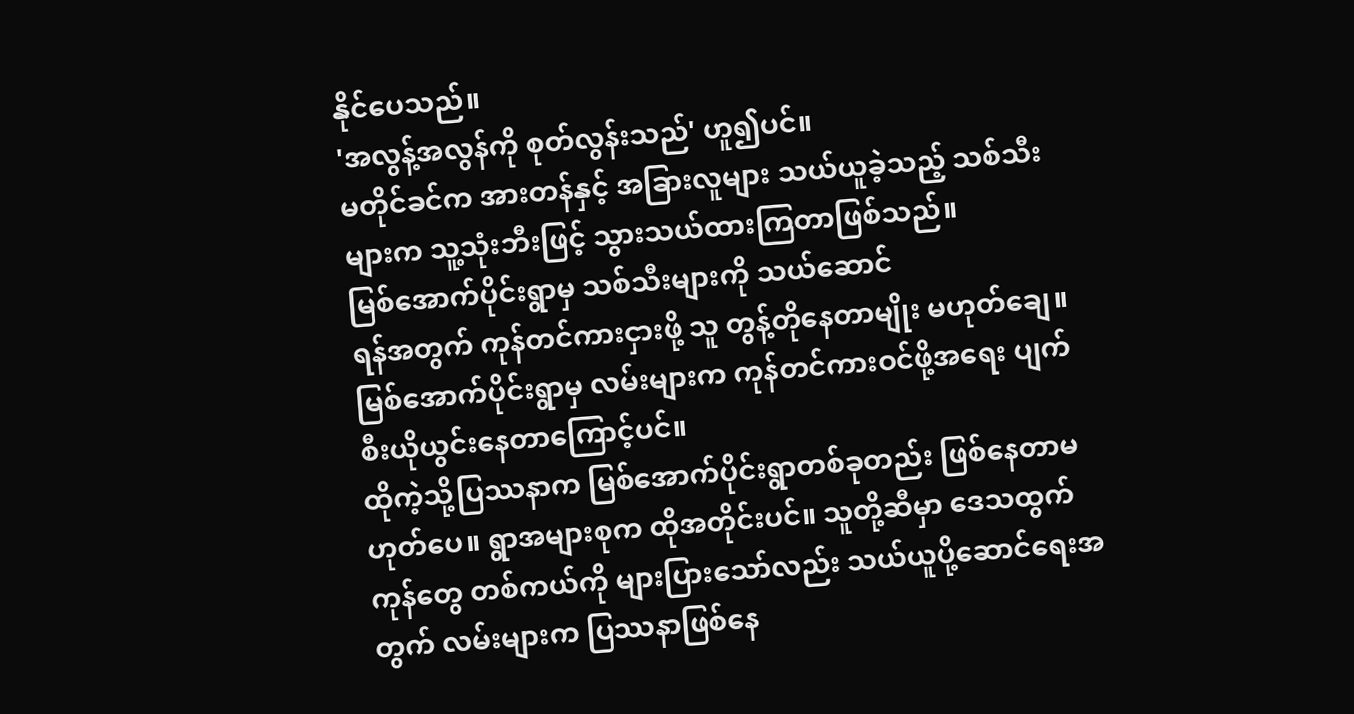နိုင်ပေသည်။
'အလွန့်အလွန်ကို စုတ်လွန်းသည်' ဟူ၍ပင်။
မတိုင်ခင်က အားတန်နှင့် အခြားလူများ သယ်ယူခဲ့သည့် သစ်သီးများက သူ့သုံးဘီးဖြင့် သွားသယ်ထားကြတာဖြစ်သည်။
မြစ်အောက်ပိုင်းရွာမှ သစ်သီးများကို သယ်ဆောင်
ရန်အတွက် ကုန်တင်ကားငှားဖို့ သူ တွန့်တိုနေတာမျိုး မဟုတ်ချေ။ မြစ်အောက်ပိုင်းရွာမှ လမ်းများက ကုန်တင်ကားဝင်ဖို့အရေး ပျက်စီးယိုယွင်းနေတာကြောင့်ပင်။
ထိုကဲ့သို့ပြဿနာက မြစ်အောက်ပိုင်းရွာတစ်ခုတည်း ဖြစ်နေတာမဟုတ်ပေ။ ရွာအများစုက ထိုအတိုင်းပင်။ သူတို့ဆီမှာ ဒေသထွက်ကုန်တွေ တစ်ကယ်ကို များပြားသော်လည်း သယ်ယူပို့ဆောင်ရေးအတွက် လမ်းများက ပြဿနာဖြစ်နေ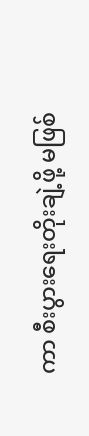ကာ စီးပွားရေးတိုးချဲ့ဖို့ မဖြစ်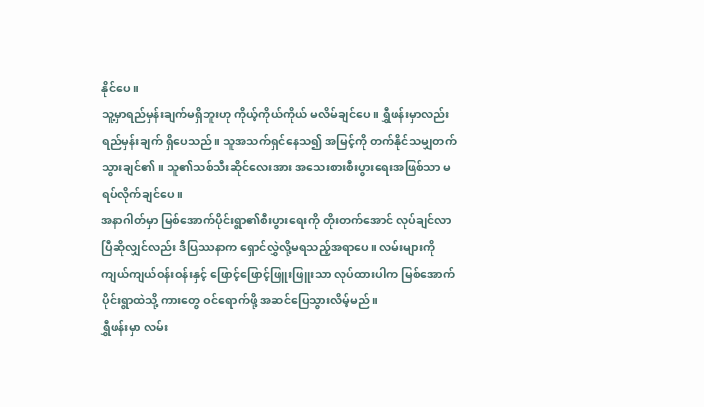နိုင်ပေ။
သူ့မှာရည်မှန်းချက်မရှိဘူးဟု ကိုယ့်ကိုယ်ကိုယ် မလိမ်ချင်ပေ။ ရွှီဖန်းမှာလည်း ရည်မှန်းချက် ရှိပေသည်။ သူအသက်ရှင်နေသ၍ အမြင့်ကို တက်နိုင်သမျှတက်သွားချင်၏။ သူ၏သစ်သီးဆိုင်လေးအား အသေးစားစီးပွားရေးအဖြစ်သာ မရပ်လိုက်ချင်ပေ။
အနာဂါတ်မှာ မြစ်အောက်ပိုင်းရွာ၏စီးပွားရေးကို တိုးတက်အောင် လုပ်ချင်လာပြီဆိုလျှင်လည်း ဒီပြဿနာက ရှောင်လွှဲလို့မရသည့်အရာပေ။ လမ်းများကို ကျယ်ကျယ်ဝန်းဝန်းနှင့် ဖြောင့်ဖြောင့်ဖြူးဖြူးသာ လုပ်ထားပါက မြစ်အောက်ပိုင်းရွာထဲသို့ ကားတွေ ဝင်ရောက်ဖို့ အဆင်ပြေသွားလိမ့်မည်။
ရွှီဖန်းမှာ လမ်း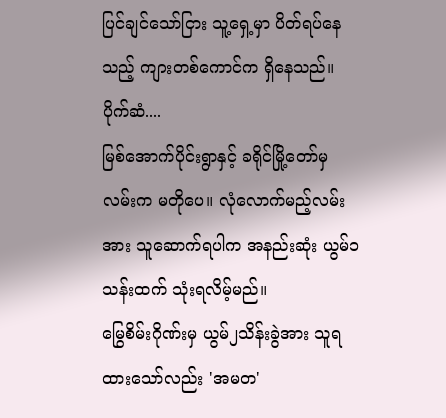ပြင်ချင်သော်ငြား သူ့ရှေ့မှာ ပိတ်ရပ်နေသည့် ကျားတစ်ကောင်က ရှိနေသည်။
ပိုက်ဆံ....
မြစ်အောက်ပိုင်းရွာနှင့် ခရိုင်မြို့တော်မှ လမ်းက မတိုပေ။ လုံလောက်မည့်လမ်းအား သူဆောက်ရပါက အနည်းဆုံး ယွမ်၁သန်းထက် သုံးရလိမ့်မည်။
မြွေစိမ်းဂိုဏ်းမှ ယွမ်၂သိန်းခွဲအား သူရထားသော်လည်း 'အမတ'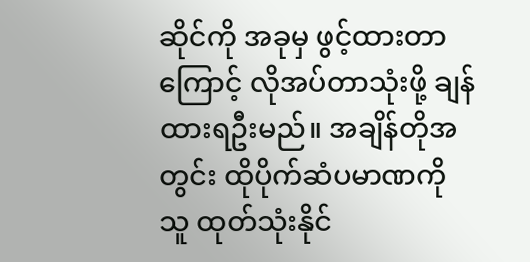ဆိုင်ကို အခုမှ ဖွင့်ထားတာကြောင့် လိုအပ်တာသုံးဖို့ ချန်ထားရဦးမည်။ အချိန်တိုအတွင်း ထိုပိုက်ဆံပမာဏကို သူ ထုတ်သုံးနိုင်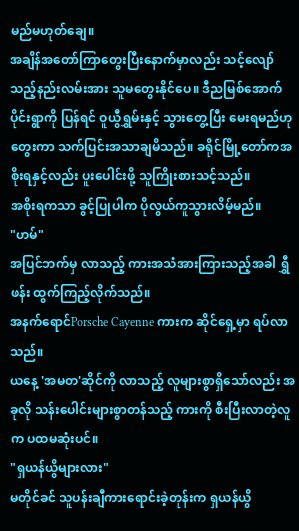မည်မဟုတ်ချေ။
အချိန်အတော်ကြာတွေးပြီးနောက်မှာလည်း သင့်လျော်သည့်နည်းလမ်းအား သူမတွေးနိုင်ပေ။ ဒီညမြစ်အောက်ပိုင်းရွာကို ပြန်ရင် ဝူယွီရွှမ်းနှင့် သွားတွေ့ပြီး မေးရမည်ဟုတွေးကာ သက်ပြင်းအသာချမိသည်။ ခရိုင်မြို့တော်ကအစိုးရနှင့်လည်း ပူးပေါင်းဖို့ သူကြိုးစားသင့်သည်။
အစိုးရကသာ ခွင့်ပြုပါက ပိုလွယ်ကူသွားလိမ့်မည်။
"ဟမ်"
အပြင်ဘက်မှ လာသည့် ကားအသံအားကြားသည့်အခါ ရွှီဖန်း ထွက်ကြည့်လိုက်သည်။
အနက်ရောင်Porsche Cayenne ကားက ဆိုင်ရှေ့မှာ ရပ်လာသည်။
ယနေ့ 'အမတ'ဆိုင်ကို လာသည့် လူများစွာရှိသော်လည်း အခုလို သန်းပေါင်းများစွာတန်သည့် ကားကို စီးပြီးလာတဲ့လူက ပထမဆုံးပင်။
"ရှယန်ယွိများလား"
မတိုင်ခင် သူပန်းချီကားရောင်းခဲ့တုန်းက ရှယန်ယွိ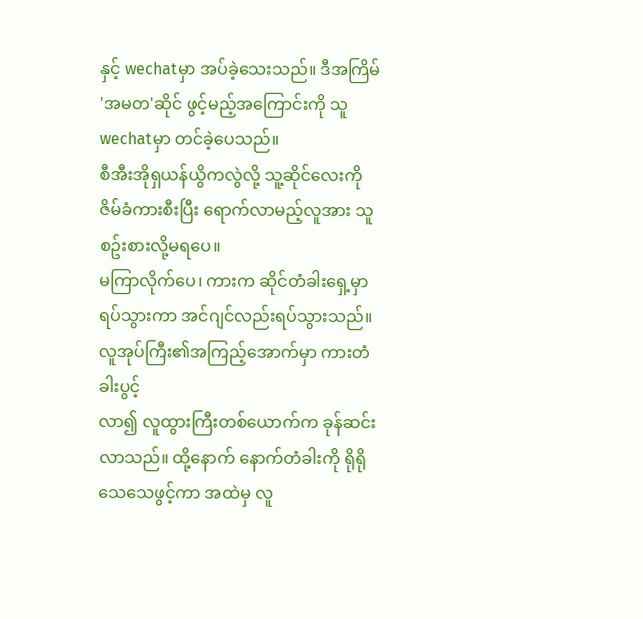နှင့် wechatမှာ အပ်ခဲ့သေးသည်။ ဒီအကြိမ် 'အမတ'ဆိုင် ဖွင့်မည့်အကြောင်းကို သူ wechatမှာ တင်ခဲ့ပေသည်။
စီအီးအိုရှယန်ယွိကလွဲလို့ သူ့ဆိုင်လေးကို ဇိမ်ခံကားစီးပြီး ရောက်လာမည့်လူအား သူစဥ်းစားလို့မရပေ။
မကြာလိုက်ပေ၊ ကားက ဆိုင်တံခါးရှေ့မှာ ရပ်သွားကာ အင်ဂျင်လည်းရပ်သွားသည်။
လူအုပ်ကြီး၏အကြည့်အောက်မှာ ကားတံခါးပွင့်
လာ၍ လူထွားကြီးတစ်ယောက်က ခုန်ဆင်းလာသည်။ ထို့နောက် နောက်တံခါးကို ရိုရိုသေသေဖွင့်ကာ အထဲမှ လူ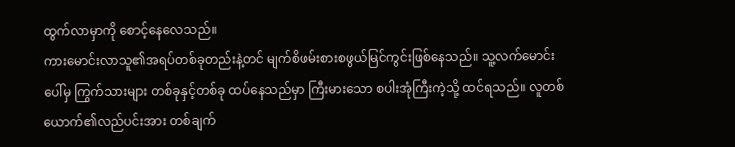ထွက်လာမှာကို စောင့်နေလေသည်။
ကားမောင်းလာသူ၏အရပ်တစ်ခုတည်းနဲ့တင် မျက်စိဖမ်းစားစဖွယ်မြင်ကွင်းဖြစ်နေသည်။ သူ့လက်မောင်းပေါ်မှ ကြွက်သားများ တစ်ခုနှင့်တစ်ခု ထပ်နေသည်မှာ ကြီးမားသော စပါးအုံကြီးကဲ့သို့ ထင်ရသည်။ လူတစ်ယောက်၏လည်ပင်းအား တစ်ချက်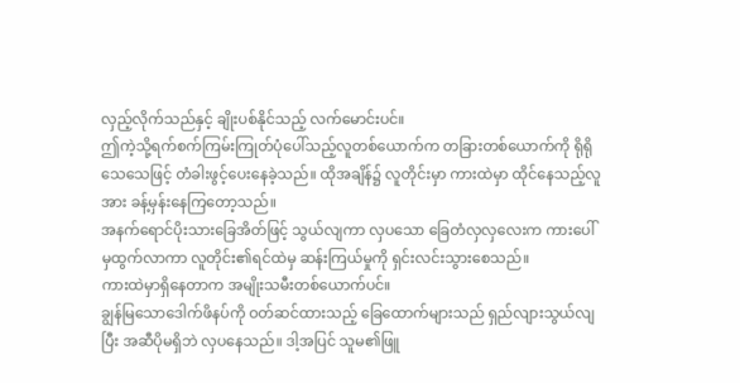လှည့်လိုက်သည်နှင့် ချိုးပစ်နိုင်သည့် လက်မောင်းပင်။
ဤကဲ့သို့ရက်စက်ကြမ်းကြုတ်ပုံပေါ်သည့်လူတစ်ယောက်က တခြားတစ်ယောက်ကို ရိုရိုသေသေဖြင့် တံခါးဖွင့်ပေးနေခဲ့သည်။ ထိုအချိန်၌ လူတိုင်းမှာ ကားထဲမှာ ထိုင်နေသည့်လူအား ခန့်မှန်းနေကြတော့သည်။
အနက်ရောင်ပိုးသားခြေအိတ်ဖြင့် သွယ်လျကာ လှပသော ခြေတံလှလှလေးက ကားပေါ်မှထွက်လာကာ လူတိုင်း၏ရင်ထဲမှ ဆန်းကြယ်မှုကို ရှင်းလင်းသွားစေသည်။
ကားထဲမှာရှိနေတာက အမျိုးသမီးတစ်ယောက်ပင်။
ချွန်မြသောဒေါက်ဖိနပ်ကို ဝတ်ဆင်ထားသည့် ခြေထောက်များသည် ရှည်လျားသွယ်လျပြီး အဆီပိုမရှိဘဲ လှပနေသည်။ ဒါ့အပြင် သူမ၏ဖြူ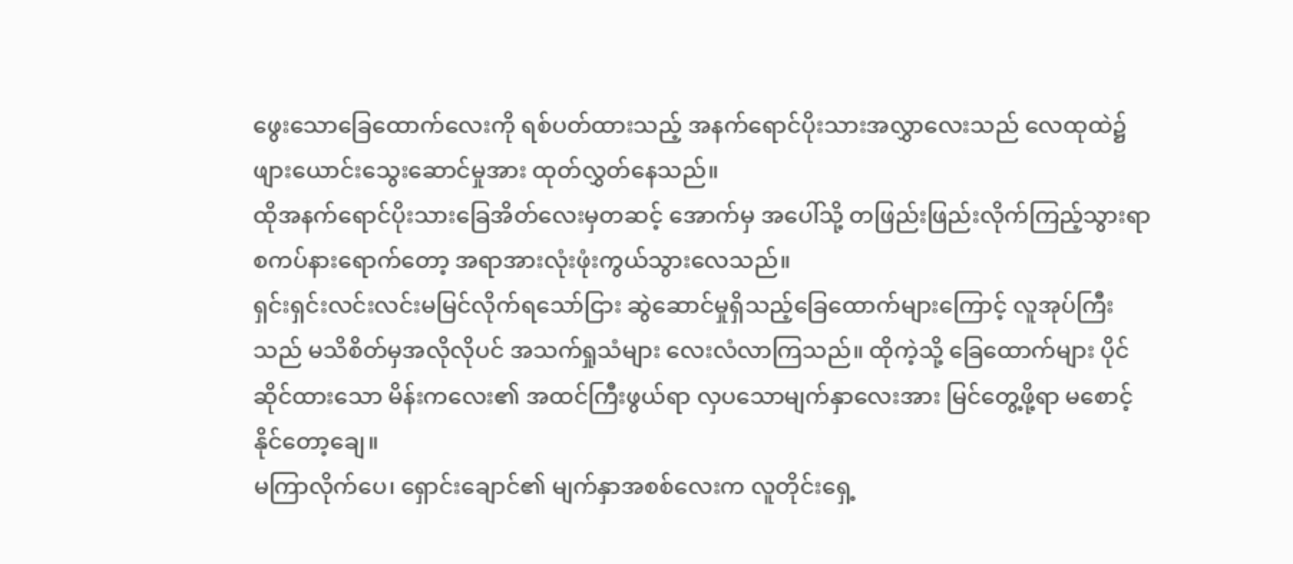ဖွေးသောခြေထောက်လေးကို ရစ်ပတ်ထားသည့် အနက်ရောင်ပိုးသားအလွှာလေးသည် လေထုထဲ၌ ဖျားယောင်းသွေးဆောင်မှုအား ထုတ်လွှတ်နေသည်။
ထိုအနက်ရောင်ပိုးသားခြေအိတ်လေးမှတဆင့် အောက်မှ အပေါ်သို့ တဖြည်းဖြည်းလိုက်ကြည့်သွားရာ စကပ်နားရောက်တော့ အရာအားလုံးဖုံးကွယ်သွားလေသည်။
ရှင်းရှင်းလင်းလင်းမမြင်လိုက်ရသော်ငြား ဆွဲဆောင်မှုရှိသည့်ခြေထောက်များကြောင့် လူအုပ်ကြီးသည် မသိစိတ်မှအလိုလိုပင် အသက်ရှုသံများ လေးလံလာကြသည်။ ထိုကဲ့သို့ ခြေထောက်များ ပိုင်ဆိုင်ထားသော မိန်းကလေး၏ အထင်ကြီးဖွယ်ရာ လှပသောမျက်နှာလေးအား မြင်တွေ့ဖို့ရာ မစောင့်နိုင်တော့ချေ။
မကြာလိုက်ပေ၊ ရှောင်းချောင်၏ မျက်နှာအစစ်လေးက လူတိုင်းရှေ့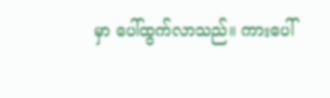မှာ ပေါ်ထွက်လာသည်။ ကားပေါ်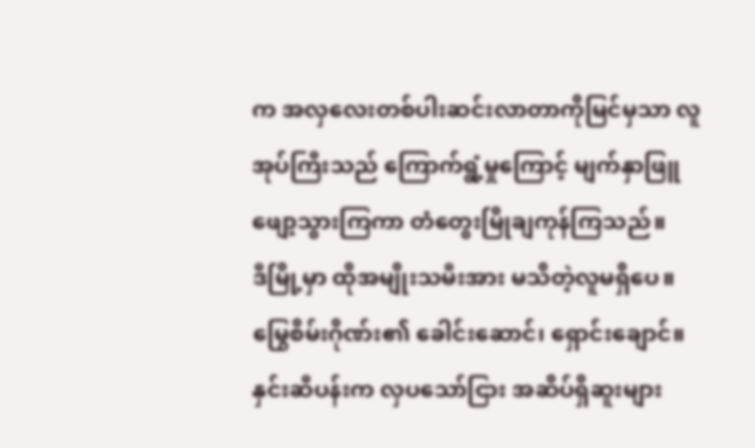က အလှလေးတစ်ပါးဆင်းလာတာကိုမြင်မှသာ လူအုပ်ကြီးသည် ကြောက်ရွံ့မှုကြောင့် မျက်နှာဖြူဖျော့သွားကြကာ တံတွေးမြိုချကုန်ကြသည်။
ဒီမြို့မှာ ထိုအမျိုးသမီးအား မသိတဲ့လူမရှိပေ။
မြွေစိမ်းဂိုဏ်း၏ ခေါင်းဆောင်၊ ရှောင်းချောင်။
နှင်းဆီပန်းက လှပသော်ငြား အဆိပ်ရှိဆူးများ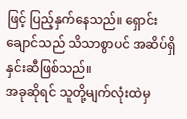ဖြင့် ပြည့်နှက်နေသည်။ ရှောင်းချောင်သည် သိသာစွာပင် အဆိပ်ရှိနှင်းဆီဖြစ်သည်။
အခုဆိုရင် သူတို့မျက်လုံးထဲမှ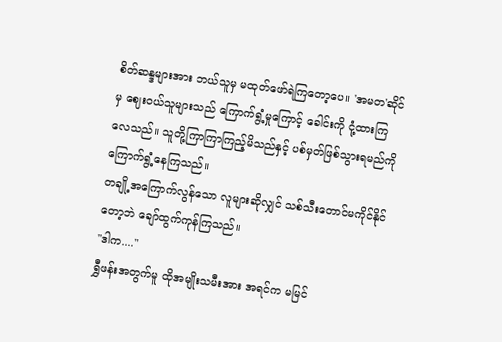စိတ်ဆန္ဒများအား ဘယ်သူမှ မထုတ်ဖော်ရဲကြတော့ပေ။ 'အမတ'ဆိုင်မှ ဈေးဝယ်သူများသည် ကြောက်ရွံ့မှုကြောင့် ခေါင်းကို ငုံ့ထားကြလေသည်။ သူတို့ကြာကြာကြည့်မိသည်နှင့် ပစ်မှတ်ဖြစ်သွားရမည်ကို ကြောက်ရွံ့နေကြသည်။
တချို့အကြောက်လွန်သော လူများဆိုလျှင် သစ်သီးတောင်မကိုင်နိုင်တော့ဘဲ ချော်ထွက်ကုန်ကြသည်။
"ဒါက...."
ရွှီဖန်းအတွက်မူ ထိုအမျိုးသမီးအား အရင်က မမြင်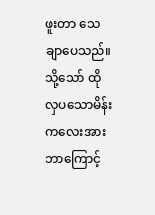ဖူးတာ သေချာပေသည်။
သို့သော် ထိုလှပသောမိန်းကလေးအား ဘာကြောင့်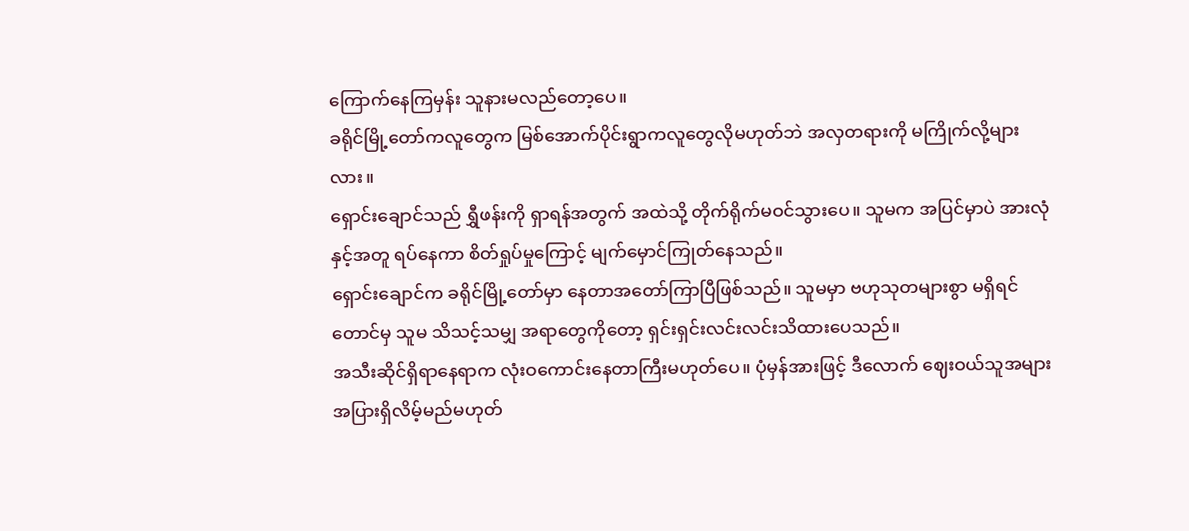ကြောက်နေကြမှန်း သူနားမလည်တော့ပေ။
ခရိုင်မြို့တော်ကလူတွေက မြစ်အောက်ပိုင်းရွာကလူတွေလိုမဟုတ်ဘဲ အလှတရားကို မကြိုက်လို့များလား။
ရှောင်းချောင်သည် ရွှီဖန်းကို ရှာရန်အတွက် အထဲသို့ တိုက်ရိုက်မဝင်သွားပေ။ သူမက အပြင်မှာပဲ အားလုံနှင့်အတူ ရပ်နေကာ စိတ်ရှုပ်မှုကြောင့် မျက်မှောင်ကြုတ်နေသည်။
ရှောင်းချောင်က ခရိုင်မြို့တော်မှာ နေတာအတော်ကြာပြီဖြစ်သည်။ သူမမှာ ဗဟုသုတများစွာ မရှိရင်တောင်မှ သူမ သိသင့်သမျှ အရာတွေကိုတော့ ရှင်းရှင်းလင်းလင်းသိထားပေသည်။
အသီးဆိုင်ရှိရာနေရာက လုံးဝကောင်းနေတာကြီးမဟုတ်ပေ။ ပုံမှန်အားဖြင့် ဒီလောက် ဈေးဝယ်သူအများအပြားရှိလိမ့်မည်မဟုတ်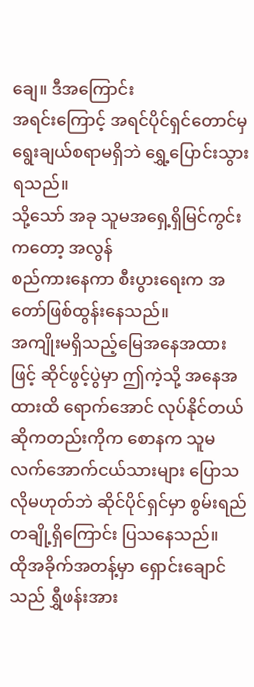ချေ။ ဒီအကြောင်း
အရင်းကြောင့် အရင်ပိုင်ရှင်တောင်မှ ရွေးချယ်စရာမရှိဘဲ ရွှေ့ပြောင်းသွားရသည်။
သို့သော် အခု သူမအရှေ့ရှိမြင်ကွင်းကတော့ အလွန်
စည်ကားနေကာ စီးပွားရေးက အတော်ဖြစ်ထွန်းနေသည်။
အကျိုးမရှိသည့်မြေအနေအထားဖြင့် ဆိုင်ဖွင့်ပွဲမှာ ဤကဲ့သို့ အနေအထားထိ ရောက်အောင် လုပ်နိုင်တယ်ဆိုကတည်းကိုက စောနက သူမလက်အောက်ငယ်သားများ ပြောသလိုမဟုတ်ဘဲ ဆိုင်ပိုင်ရှင်မှာ စွမ်းရည်
တချို့ရှိကြောင်း ပြသနေသည်။
ထိုအခိုက်အတန့်မှာ ရှောင်းချောင်သည် ရွှီဖန်းအား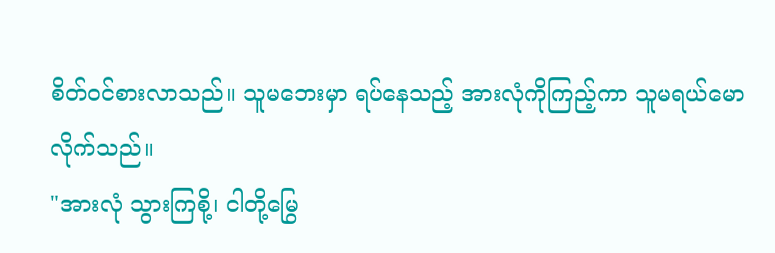စိတ်ဝင်စားလာသည်။ သူမဘေးမှာ ရပ်နေသည့် အားလုံကိုကြည့်ကာ သူမရယ်မောလိုက်သည်။
"အားလုံ သွားကြစို့၊ ငါတို့မြွေ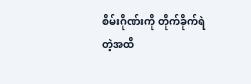စိမ်းဂိုဏ်းကို တိုက်ခိုက်ရဲတဲ့အထိ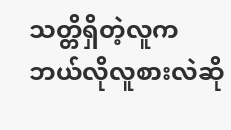သတ္တိရှိတဲ့လူက ဘယ်လိုလူစားလဲဆို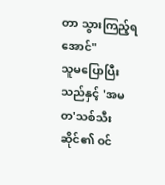တာ သွားကြည့်ရအောင်"
သူမပြောပြီးသည်နှင့် 'အမတ'သစ်သီးဆိုင်၏ ဝင်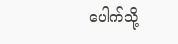ပေါက်သို့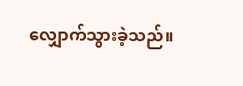လျှောက်သွားခဲ့သည်။